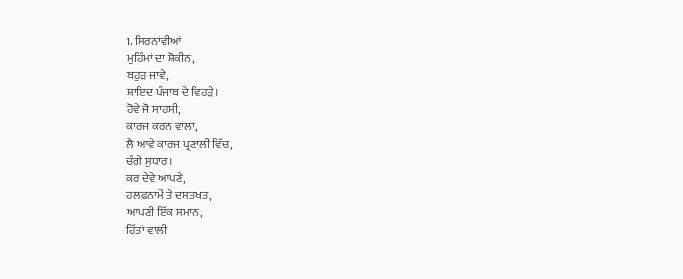1. ਸਿਰਨਾਂਵੀਆਂ
ਮੁਹਿੰਮਾਂ ਦਾ ਸ਼ੋਕੀਨ,
ਬਹੁੜ ਜਾਵੇ,
ਸ਼ਾਇਦ ਪੰਜਾਬ ਦੇ ਵਿਹੜੇ।
ਹੋਵੇ ਜੋ ਸਾਹਸੀ,
ਕਾਰਜ ਕਰਨ ਵਾਲਾ,
ਲੈ ਆਵੇ ਕਾਰਜ ਪ੍ਰਣਾਲੀ ਵਿੱਚ,
ਚੰਗੇ ਸੁਧਾਰ।
ਕਰ ਦੇਵੇ ਆਪਣੇ,
ਹਲਫ਼ਨਾਮੇਂ ਤੇ ਦਸਤਖਤ,
ਆਪਣੀ ਇੱਕ ਸਮਾਨ,
ਹਿੱਤਾਂ ਵਾਲੀ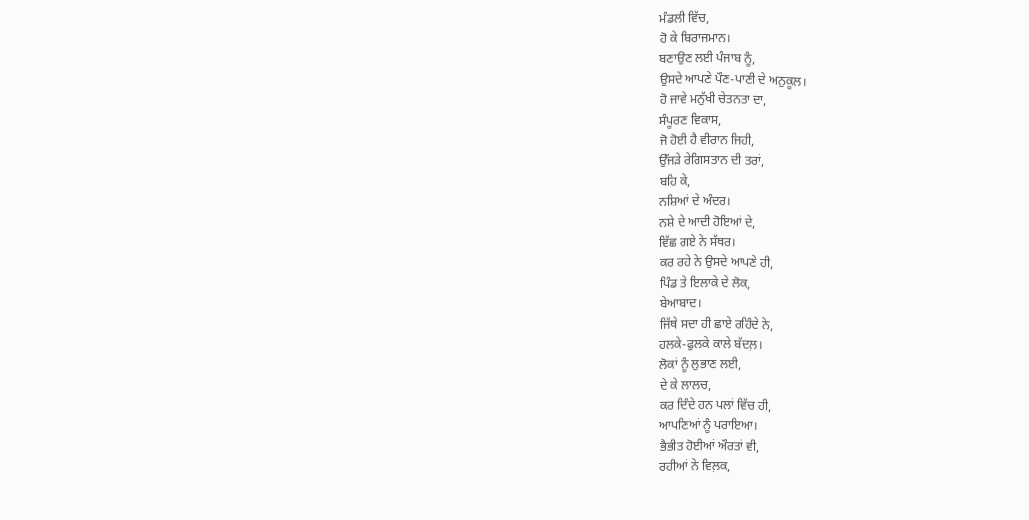ਮੰਡਲੀ ਵਿੱਚ,
ਹੋ ਕੇ ਬਿਰਾਜਮਾਨ।
ਬਣਾਉਣ ਲਈ ਪੰਜਾਬ ਨੂੰ,
ਉਸਦੇ ਆਪਣੇ ਪੌਣ-ਪਾਣੀ ਦੇ ਅਨੁਕੂਲ।
ਹੋ ਜਾਵੇ ਮਨੁੱਖੀ ਚੇਤਨਤਾ ਦਾ,
ਸੰਪੂਰਣ ਵਿਕਾਸ,
ਜੋ ਹੋਈ ਹੈ ਵੀਰਾਨ ਜਿਹੀ,
ਉੱਜੜੇ ਰੇਗਿਸਤਾਨ ਦੀ ਤਰਾਂ,
ਬਹਿ ਕੇ,
ਨਸ਼ਿਆਂ ਦੇ ਅੰਦਰ।
ਨਸ਼ੇ ਦੇ ਆਦੀ ਹੋਇਆਂ ਦੇ,
ਵਿੱਛ ਗਏ ਨੇ ਸੱਥਰ।
ਕਰ ਰਹੇ ਨੇ ਉਸਦੇ ਆਪਣੇ ਹੀ,
ਪਿੰਡ ਤੇ ਇਲਾਕੇ ਦੇ ਲੋਕ,
ਬੇਆਬਾਦ।
ਜਿੱਥੇ ਸਦਾ ਹੀ ਛਾਏ ਰਹਿੰਦੇ ਨੇ,
ਹਲਕੇ-ਫੁਲਕੇ ਕਾਲੇ ਬੱਦਲ਼।
ਲੋਕਾਂ ਨੂੰ ਲੁਭਾਣ ਲਈ,
ਦੇ ਕੇ ਲਾਲਚ,
ਕਰ ਦਿੰਦੇ ਹਨ ਪਲਾਂ ਵਿੱਚ ਹੀ,
ਆਪਣਿਆਂ ਨੂੰ ਪਰਾਇਆ।
ਭੈਭੀਤ ਹੋਈਆਂ ਔਰਤਾਂ ਵੀ,
ਰਹੀਆਂ ਨੇ ਵਿਲ਼ਕ,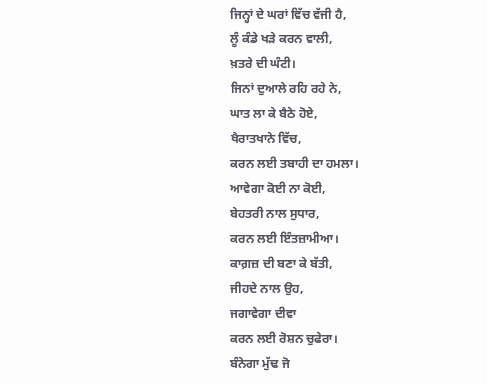ਜਿਨ੍ਹਾਂ ਦੇ ਘਰਾਂ ਵਿੱਚ ਵੱਜੀ ਹੈ,
ਲੂੰ ਕੰਡੇ ਖੜੇ ਕਰਨ ਵਾਲੀ,
ਖ਼ਤਰੇ ਦੀ ਘੰਟੀ।
ਜਿਨਾਂ ਦੁਆਲੇ ਰਹਿ ਰਹੇ ਨੇ,
ਘਾਤ ਲਾ ਕੇ ਬੈਠੇ ਹੋਏ,
ਖੈਰਾਤਖਾਨੇ ਵਿੱਚ,
ਕਰਨ ਲਈ ਤਬਾਹੀ ਦਾ ਹਮਲਾ।
ਆਵੇਗਾ ਕੋਈ ਨਾ ਕੋਈ,
ਬੇਹਤਰੀ ਨਾਲ ਸੁਧਾਰ,
ਕਰਨ ਲਈ ਇੰਤਜ਼ਾਮੀਆ।
ਕਾਗ਼ਜ਼ ਦੀ ਬਣਾ ਕੇ ਬੱਤੀ,
ਜੀਹਦੇ ਨਾਲ ਉਹ,
ਜਗਾਵੇਗਾ ਦੀਵਾ
ਕਰਨ ਲਈ ਰੋਸ਼ਨ ਚੁਫੇਰਾ।
ਬੰਨੇਗਾ ਮੁੱਢ ਜੋ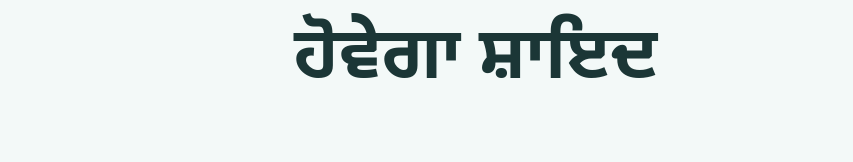ਹੋਵੇਗਾ ਸ਼ਾਇਦ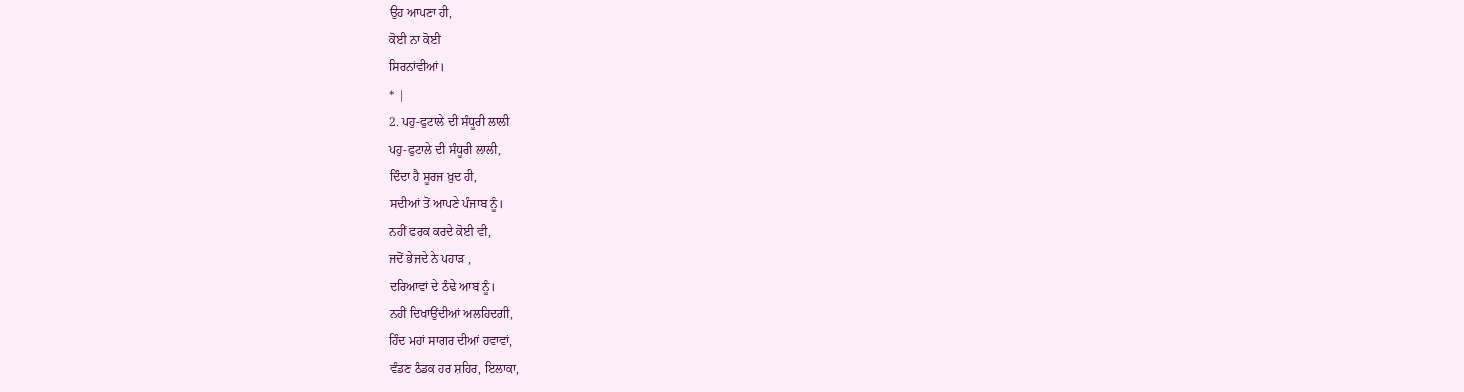ਉਹ ਆਪਣਾ ਹੀ,
ਕੋਈ ਨਾ ਕੋਈ
ਸਿਰਨਾਂਵੀਆਂ।
* |
2. ਪਹੁ-ਫੁਟਾਲੇ ਦੀ ਸੰਧੂਰੀ ਲਾਲੀ
ਪਹੁ-ਫੁਟਾਲੇ ਦੀ ਸੰਧੂਰੀ ਲਾਲੀ,
ਦਿੰਦਾ ਹੈ ਸੂਰਜ ਖ਼ੁਦ ਹੀ,
ਸਦੀਆਂ ਤੋਂ ਆਪਣੇ ਪੰਜਾਬ ਨੂੰ।
ਨਹੀਂ ਫਰਕ ਕਰਦੇ ਕੋਈ ਵੀ,
ਜਦੋਂ ਭੇਜਦੇ ਨੇ ਪਹਾੜ ,
ਦਰਿਆਵਾਂ ਦੇ ਠੰਢੇ ਆਬ ਨੂੰ।
ਨਹੀਂ ਦਿਖਾਉਂਦੀਆਂ ਅਲਹਿਦਗੀ,
ਹਿੰਦ ਮਹਾਂ ਸਾਗਰ ਦੀਆਂ ਹਵਾਵਾਂ,
ਵੰਡਣ ਠੰਡਕ ਹਰ ਸ਼ਹਿਰ, ਇਲਾਕਾ,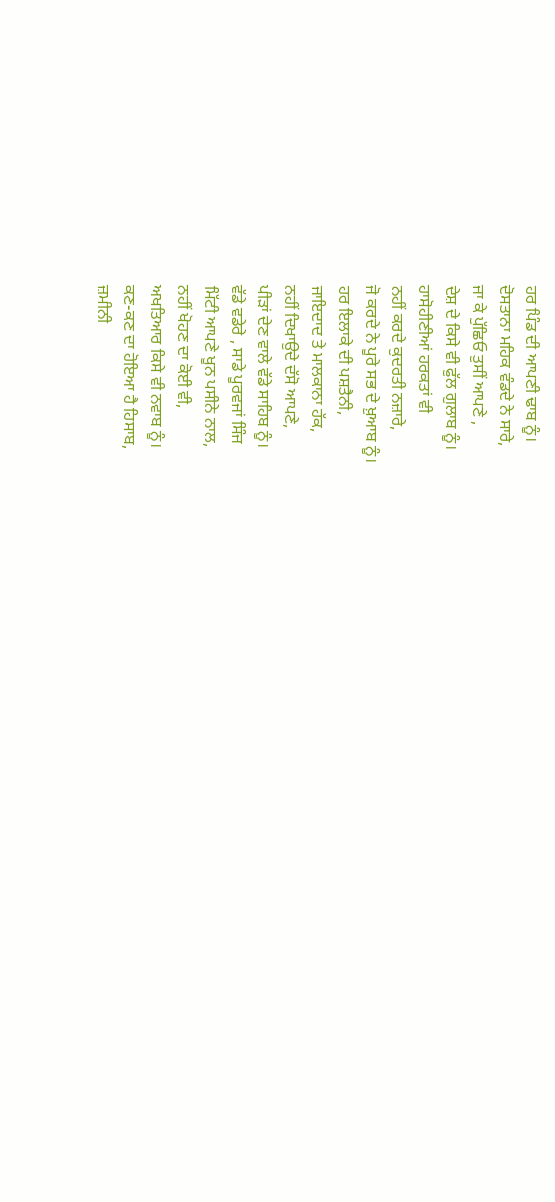ਹਰ ਪਿੰਡ ਦੀ ਆਪਣੀ ਢਾਬ ਨੂੰ।
ਦੋਸਤਾਨਾ ਮਹਿਕ ਵੰਡਦੇ ਨੇ ਸਾਰੇ,
ਜਾ ਕੇ ਪੁੱਛਿਓ ਤੁਸੀਂ ਆਪਣੇ ,
ਦੇਸ਼ ਦੇ ਕਿਸੇ ਵੀ ਫੁੱਲ ਗੁਲਾਬ ਨੂੰ।
ਹਾਸੋਹੀਣੀਆਂ ਹਰਕਤਾਂ ਵੀ
ਨਹੀਂ ਕਰਦੇ ਕੁਦਰਤੀ ਨਜ਼ਾਰੇ,
ਜੋ ਕਰਦੇ ਨੇ ਪੂਰੇ ਸਭ ਦੇ ਖ਼ੁਆਬ ਨੂੰ।
ਹਰ ਇਲਾਕੇ ਦੀ ਪਸ਼ਤੈਨੀ,
ਜਾਇਦਾਦ ਤੇ ਮਾਲਕਾਨਾ ਹੱਕ,
ਨਹੀਂ ਦਿਖਾਉਦੇ ਦੱਸੋ ਆਪਣੇ,
ਪੀੜਾਂ ਦੇਣ ਵਾਲੇ ਵੱਡੇ ਸਾਹਿਬ ਨੂੰ।
ਵੱਡੇ ਵਡੇਰੇ , ਸਾਡੇ ਪੂਰਵਜਾਂ ਸਿੰਜ
ਮਿੱਟੀ ਆਪਣੇ ਖੂਨ ਪਸੀਨੇ ਨਾਲ,
ਨਹੀਂ ਖੋਹਣ ਦਾ ਕੋਈ ਵੀ,
ਅਖਤਿਆਰ ਕਿਸੇ ਵੀ ਨਵਾਬ ਨੂੰ।
ਕਣ-ਕਣ ਦਾ ਹੋਇਆ ਹੈ ਹਿਸਾਬ,
ਜ਼ਮੀਨੀ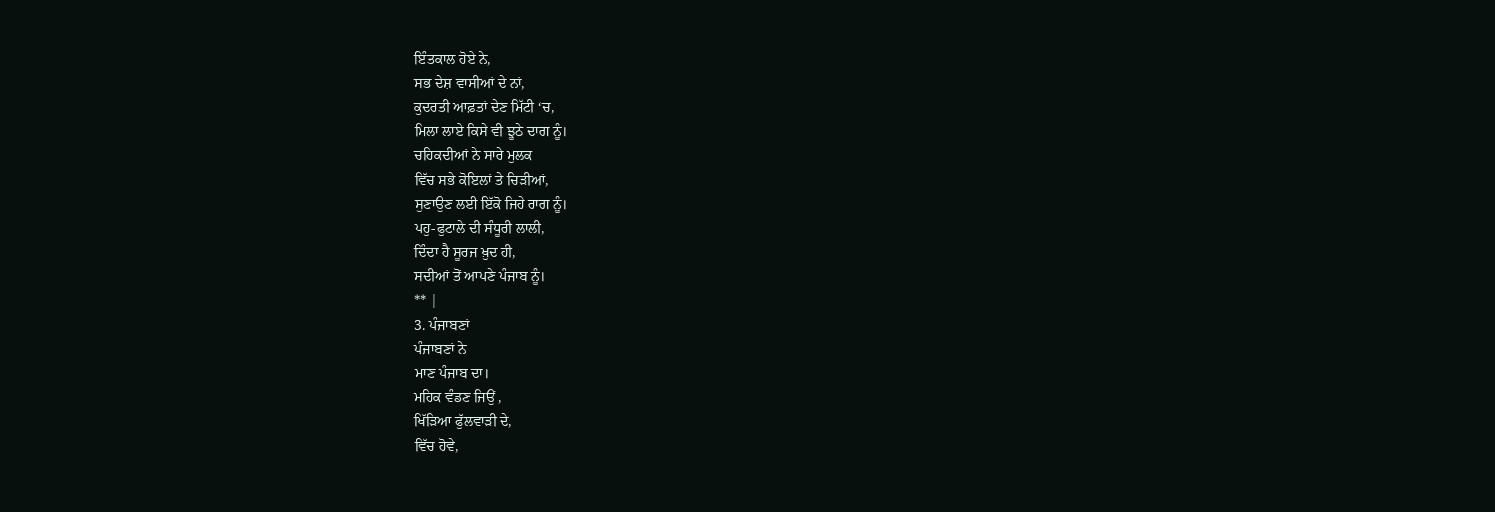ਇੰਤਕਾਲ ਹੋਏ ਨੇ,
ਸਭ ਦੇਸ਼ ਵਾਸੀਆਂ ਦੇ ਨਾਂ,
ਕੁਦਰਤੀ ਆਫ਼ਤਾਂ ਦੇਣ ਮਿੱਟੀ ‘ਚ,
ਮਿਲਾ ਲਾਏ ਕਿਸੇ ਵੀ ਝੂਠੇ ਦਾਗ ਨੂੰ।
ਚਹਿਕਦੀਆਂ ਨੇ ਸਾਰੇ ਮੁਲਕ
ਵਿੱਚ ਸਭੇ ਕੋਇਲਾਂ ਤੇ ਚਿੜੀਆਂ,
ਸੁਣਾਉਣ ਲਈ ਇੱਕੋ ਜਿਹੇ ਰਾਗ ਨੂੰ।
ਪਹੁ-ਫੁਟਾਲੇ ਦੀ ਸੰਧੂਰੀ ਲਾਲੀ,
ਦਿੰਦਾ ਹੈ ਸੂਰਜ ਖ਼ੁਦ ਹੀ,
ਸਦੀਆਂ ਤੋਂ ਆਪਣੇ ਪੰਜਾਬ ਨੂੰ।
** |
3. ਪੰਜਾਬਣਾਂ
ਪੰਜਾਬਣਾਂ ਨੇ
ਮਾਣ ਪੰਜਾਬ ਦਾ।
ਮਹਿਕ ਵੰਡਣ ਜਿਉਂ ,
ਖਿੱੜਿਆ ਫੁੱਲਵਾੜੀ ਦੇ,
ਵਿੱਚ ਹੋਵੇ,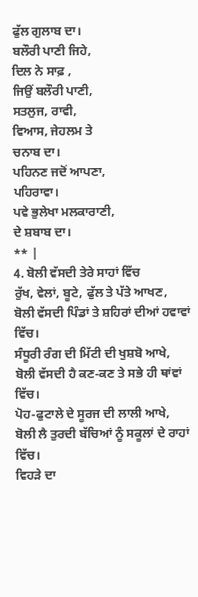ਫੁੱਲ ਗੁਲਾਬ ਦਾ।
ਬਲੌਰੀ ਪਾਣੀ ਜਿਹੇ,
ਦਿਲ ਨੇ ਸਾਫ਼ ,
ਜਿਉਂ ਬਲੌਰੀ ਪਾਣੀ,
ਸਤਲੁਜ, ਰਾਵੀ,
ਵਿਆਸ, ਜੇਹਲਮ ਤੇ
ਚਨਾਬ ਦਾ।
ਪਹਿਨਣ ਜਦੋਂ ਆਪਣਾ,
ਪਹਿਰਾਵਾ।
ਪਵੇ ਭੁਲੇਖਾ ਮਲਕਾਰਾਣੀ,
ਦੇ ਸ਼ਬਾਬ ਦਾ।
** |
4. ਬੋਲੀ ਵੱਸਦੀ ਤੇਰੇ ਸਾਹਾਂ ਵਿੱਚ
ਰੁੱਖ, ਵੇਲਾਂ, ਬੂਟੇ, ਫੁੱਲ ਤੇ ਪੱਤੇ ਆਖਣ,
ਬੋਲੀ ਵੱਸਦੀ ਪਿੰਡਾਂ ਤੇ ਸ਼ਹਿਰਾਂ ਦੀਆਂ ਹਵਾਵਾਂ ਵਿੱਚ।
ਸੰਧੂਰੀ ਰੰਗ ਦੀ ਮਿੱਟੀ ਦੀ ਖੁਸ਼ਬੋ ਆਖੇ,
ਬੋਲੀ ਵੱਸਦੀ ਹੈ ਕਣ-ਕਣ ਤੇ ਸਭੇ ਹੀ ਥਾਂਵਾਂ ਵਿੱਚ।
ਪੋਹ-ਫੁਟਾਲੇ ਦੇ ਸੂਰਜ ਦੀ ਲਾਲੀ ਆਖੇ,
ਬੋਲੀ ਲੈ ਤੁਰਦੀ ਬੱਚਿਆਂ ਨੂੰ ਸਕੂਲਾਂ ਦੇ ਰਾਹਾਂ ਵਿੱਚ।
ਵਿਹੜੇ ਦਾ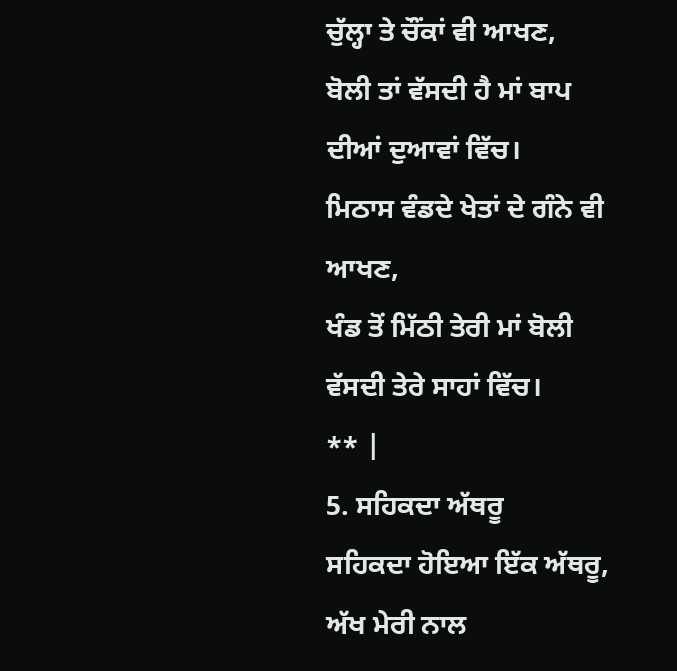ਚੁੱਲ੍ਹਾ ਤੇ ਚੌਂਕਾਂ ਵੀ ਆਖਣ,
ਬੋਲੀ ਤਾਂ ਵੱਸਦੀ ਹੈ ਮਾਂ ਬਾਪ ਦੀਆਂ ਦੁਆਵਾਂ ਵਿੱਚ।
ਮਿਠਾਸ ਵੰਡਦੇ ਖੇਤਾਂ ਦੇ ਗੰਨੇ ਵੀ ਆਖਣ,
ਖੰਡ ਤੋਂ ਮਿੱਠੀ ਤੇਰੀ ਮਾਂ ਬੋਲੀ ਵੱਸਦੀ ਤੇਰੇ ਸਾਹਾਂ ਵਿੱਚ।
** |
5. ਸਹਿਕਦਾ ਅੱਥਰੂ
ਸਹਿਕਦਾ ਹੋਇਆ ਇੱਕ ਅੱਥਰੂ,
ਅੱਖ ਮੇਰੀ ਨਾਲ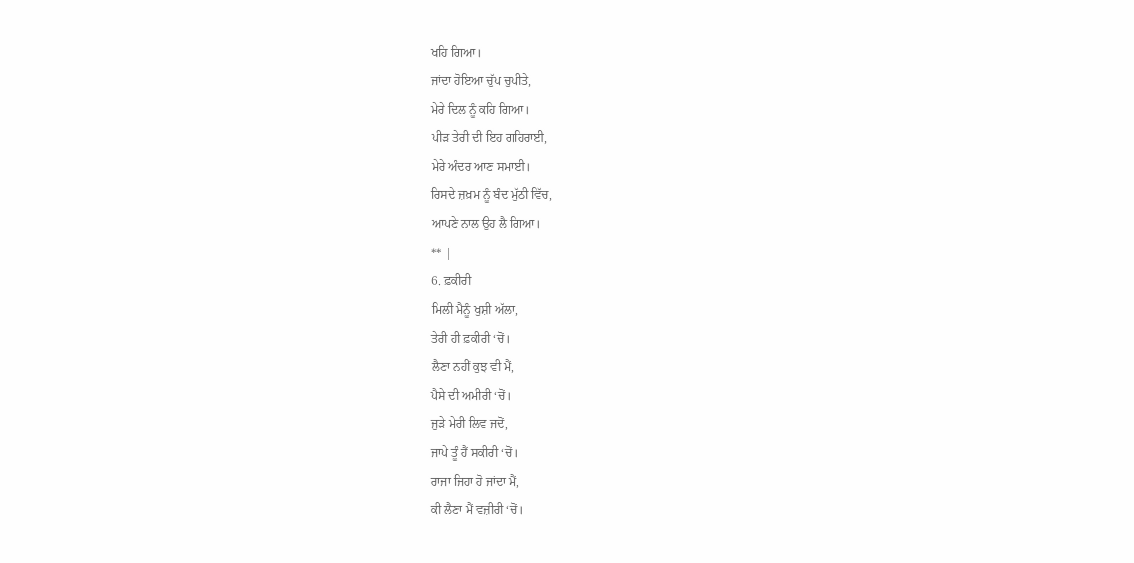ਖਹਿ ਗਿਆ।
ਜਾਂਦਾ ਹੋਇਆ ਚੁੱਪ ਚੁਪੀਤੇ,
ਮੇਰੇ ਦਿਲ ਨੂੰ ਕਹਿ ਗਿਆ।
ਪੀੜ ਤੇਰੀ ਦੀ ਇਹ ਗਹਿਰਾਈ,
ਮੇਰੇ ਅੰਦਰ ਆਣ ਸਮਾਈ।
ਰਿਸਦੇ ਜ਼ਖ਼ਮ ਨੂੰ ਬੰਦ ਮੁੱਠੀ ਵਿੱਚ,
ਆਪਣੇ ਨਾਲ ਉਹ ਲੈ ਗਿਆ।
** |
6. ਫ਼ਕੀਰੀ
ਮਿਲੀ ਮੈਨੂੰ ਖੁਸ਼ੀ ਅੱਲਾ,
ਤੇਰੀ ਹੀ ਫ਼ਕੀਰੀ ‘ਚੋਂ।
ਲੈਣਾ ਨਹੀਂ ਕੁਝ ਵੀ ਮੈਂ,
ਪੈਸੇ ਦੀ ਅਮੀਰੀ ‘ਚੋਂ।
ਜੁੜੇ ਮੇਰੀ ਲਿਵ ਜਦੋਂ,
ਜਾਪੇ ਤੂੰ ਹੈਂ ਸਕੀਰੀ ‘ਚੋਂ।
ਰਾਜਾ ਜਿਹਾ ਹੋ ਜਾਂਦਾ ਮੈਂ,
ਕੀ ਲੈਣਾ ਮੈਂ ਵਜ਼ੀਰੀ ‘ਚੋਂ।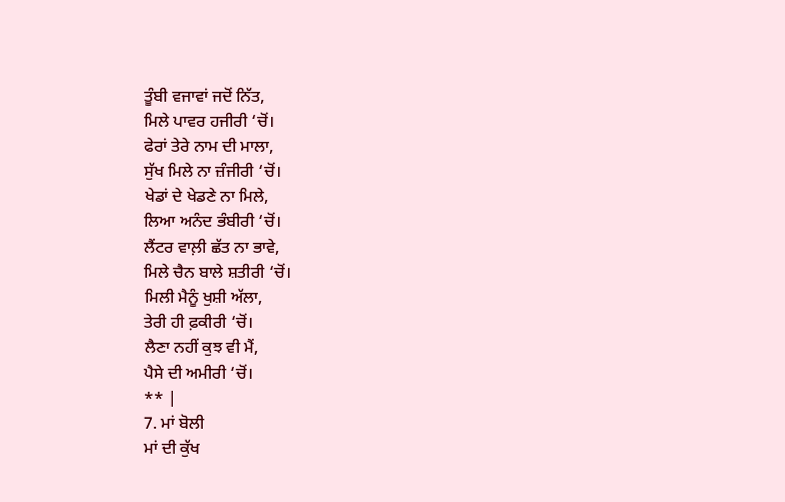ਤੂੰਬੀ ਵਜਾਵਾਂ ਜਦੋਂ ਨਿੱਤ,
ਮਿਲੇ ਪਾਵਰ ਹਜੀਰੀ ‘ਚੋਂ।
ਫੇਰਾਂ ਤੇਰੇ ਨਾਮ ਦੀ ਮਾਲਾ,
ਸੁੱਖ ਮਿਲੇ ਨਾ ਜ਼ੰਜੀਰੀ ‘ਚੋਂ।
ਖੇਡਾਂ ਦੇ ਖੇਡਣੇ ਨਾ ਮਿਲੇ,
ਲਿਆ ਅਨੰਦ ਭੰਬੀਰੀ ‘ਚੋਂ।
ਲੈਂਟਰ ਵਾਲ਼ੀ ਛੱਤ ਨਾ ਭਾਵੇ,
ਮਿਲੇ ਚੈਨ ਬਾਲੇ ਸ਼ਤੀਰੀ ‘ਚੋਂ।
ਮਿਲੀ ਮੈਨੂੰ ਖੁਸ਼ੀ ਅੱਲਾ,
ਤੇਰੀ ਹੀ ਫ਼ਕੀਰੀ ‘ਚੋਂ।
ਲੈਣਾ ਨਹੀਂ ਕੁਝ ਵੀ ਮੈਂ,
ਪੈਸੇ ਦੀ ਅਮੀਰੀ ‘ਚੋਂ।
** |
7. ਮਾਂ ਬੋਲੀ
ਮਾਂ ਦੀ ਕੁੱਖ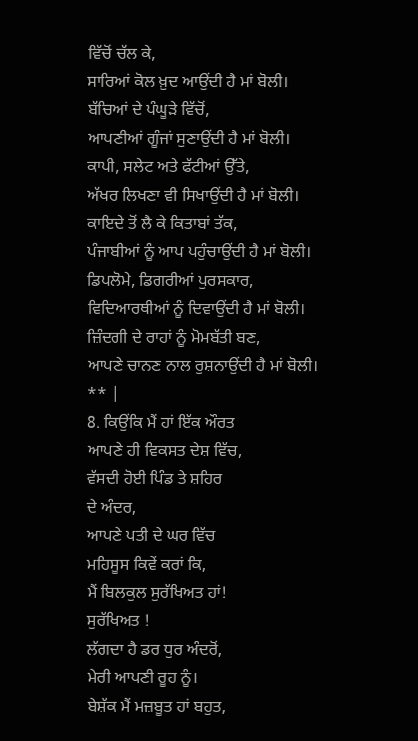ਵਿੱਚੋਂ ਚੱਲ ਕੇ,
ਸਾਰਿਆਂ ਕੋਲ ਖ਼ੁਦ ਆਉਂਦੀ ਹੈ ਮਾਂ ਬੋਲੀ।
ਬੱਚਿਆਂ ਦੇ ਪੰਘੂੜੇ ਵਿੱਚੋਂ,
ਆਪਣੀਆਂ ਗੂੰਜਾਂ ਸੁਣਾਉਂਦੀ ਹੈ ਮਾਂ ਬੋਲੀ।
ਕਾਪੀ, ਸਲੇਟ ਅਤੇ ਫੱਟੀਆਂ ਉੱਤੇ,
ਅੱਖਰ ਲਿਖਣਾ ਵੀ ਸਿਖਾਉਂਦੀ ਹੈ ਮਾਂ ਬੋਲੀ।
ਕਾਇਦੇ ਤੋਂ ਲੈ ਕੇ ਕਿਤਾਬਾਂ ਤੱਕ,
ਪੰਜਾਬੀਆਂ ਨੂੰ ਆਪ ਪਹੁੰਚਾਉਂਦੀ ਹੈ ਮਾਂ ਬੋਲੀ।
ਡਿਪਲੋਮੇ, ਡਿਗਰੀਆਂ ਪੁਰਸਕਾਰ,
ਵਿਦਿਆਰਥੀਆਂ ਨੂੰ ਦਿਵਾਉਂਦੀ ਹੈ ਮਾਂ ਬੋਲੀ।
ਜ਼ਿੰਦਗੀ ਦੇ ਰਾਹਾਂ ਨੂੰ ਮੋਮਬੱਤੀ ਬਣ,
ਆਪਣੇ ਚਾਨਣ ਨਾਲ ਰੁਸ਼ਨਾਉਂਦੀ ਹੈ ਮਾਂ ਬੋਲੀ।
** |
8. ਕਿਉਂਕਿ ਮੈਂ ਹਾਂ ਇੱਕ ਔਰਤ
ਆਪਣੇ ਹੀ ਵਿਕਸਤ ਦੇਸ਼ ਵਿੱਚ,
ਵੱਸਦੀ ਹੋਈ ਪਿੰਡ ਤੇ ਸ਼ਹਿਰ
ਦੇ ਅੰਦਰ,
ਆਪਣੇ ਪਤੀ ਦੇ ਘਰ ਵਿੱਚ
ਮਹਿਸੂਸ ਕਿਵੇਂ ਕਰਾਂ ਕਿ,
ਮੈਂ ਬਿਲਕੁਲ ਸੁਰੱਖਿਅਤ ਹਾਂ!
ਸੁਰੱਖਿਅਤ !
ਲੱਗਦਾ ਹੈ ਡਰ ਧੁਰ ਅੰਦਰੋਂ,
ਮੇਰੀ ਆਪਣੀ ਰੂਹ ਨੂੰ।
ਬੇਸ਼ੱਕ ਮੈਂ ਮਜ਼ਬੂਤ ਹਾਂ ਬਹੁਤ,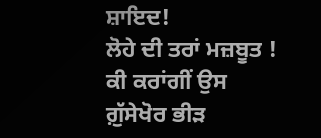ਸ਼ਾਇਦ!
ਲੋਹੇ ਦੀ ਤਰਾਂ ਮਜ਼ਬੂਤ !
ਕੀ ਕਰਾਂਗੀਂ ਉਸ ਗ਼ੁੱਸੇਖੋਰ ਭੀੜ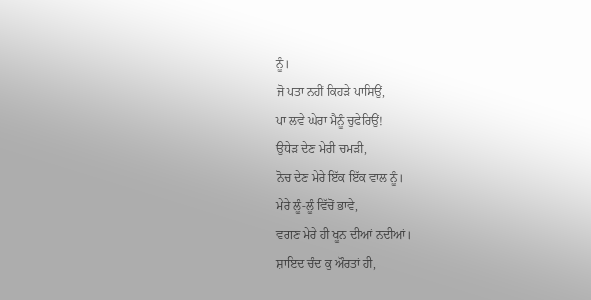ਨੂੰ।
ਜੋ ਪਤਾ ਨਹੀਂ ਕਿਹੜੇ ਪਾਸਿਉਂ,
ਪਾ ਲਵੇ ਘੇਰਾ ਮੈਨੂੰ ਚੁਫੇਰਿਉਂ!
ਉਧੇੜ ਦੇਣ ਮੇਰੀ ਚਮੜੀ,
ਨੋਚ ਦੇਣ ਮੇਰੇ ਇੱਕ ਇੱਕ ਵਾਲ ਨੂੰ।
ਮੇਰੇ ਲੂੰ-ਲੂੰ ਵਿੱਚੋਂ ਭਾਵੇ,
ਵਗਣ ਮੇਰੇ ਹੀ ਖੂਨ ਦੀਆਂ ਨਦੀਆਂ।
ਸ਼ਾਇਦ ਚੰਦ ਕੁ ਔਰਤਾਂ ਹੀ,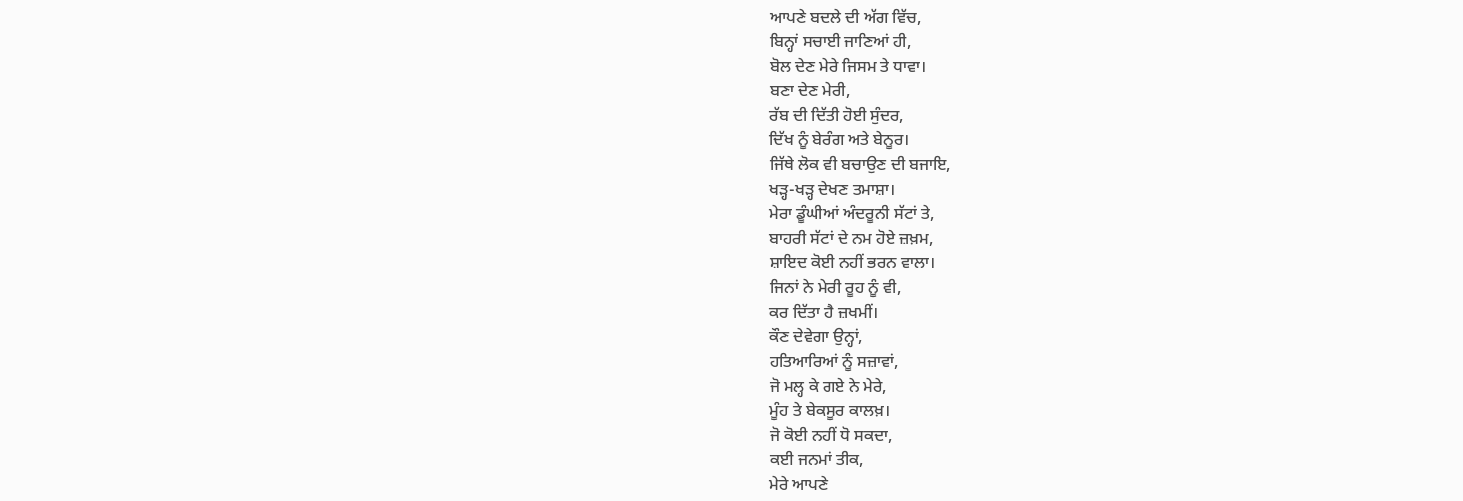ਆਪਣੇ ਬਦਲੇ ਦੀ ਅੱਗ ਵਿੱਚ,
ਬਿਨ੍ਹਾਂ ਸਚਾਈ ਜਾਣਿਆਂ ਹੀ,
ਬੋਲ ਦੇਣ ਮੇਰੇ ਜਿਸਮ ਤੇ ਧਾਵਾ।
ਬਣਾ ਦੇਣ ਮੇਰੀ,
ਰੱਬ ਦੀ ਦਿੱਤੀ ਹੋਈ ਸੁੰਦਰ,
ਦਿੱਖ ਨੂੰ ਬੇਰੰਗ ਅਤੇ ਬੇਨੂਰ।
ਜਿੱਥੇ ਲੋਕ ਵੀ ਬਚਾਉਣ ਦੀ ਬਜਾਇ,
ਖੜ੍ਹ-ਖੜ੍ਹ ਦੇਖਣ ਤਮਾਸ਼ਾ।
ਮੇਰਾ ਡੂੰਘੀਆਂ ਅੰਦਰੂਨੀ ਸੱਟਾਂ ਤੇ,
ਬਾਹਰੀ ਸੱਟਾਂ ਦੇ ਨਮ ਹੋਏ ਜ਼ਖ਼ਮ,
ਸ਼ਾਇਦ ਕੋਈ ਨਹੀਂ ਭਰਨ ਵਾਲਾ।
ਜਿਨਾਂ ਨੇ ਮੇਰੀ ਰੂਹ ਨੂੰ ਵੀ,
ਕਰ ਦਿੱਤਾ ਹੈ ਜ਼ਖਮੀਂ।
ਕੌਣ ਦੇਵੇਗਾ ਉਨ੍ਹਾਂ,
ਹਤਿਆਰਿਆਂ ਨੂੰ ਸਜ਼ਾਵਾਂ,
ਜੋ ਮਲ੍ਹ ਕੇ ਗਏ ਨੇ ਮੇਰੇ,
ਮੂੰਹ ਤੇ ਬੇਕਸੂਰ ਕਾਲਖ਼।
ਜੋ ਕੋਈ ਨਹੀਂ ਧੋ ਸਕਦਾ,
ਕਈ ਜਨਮਾਂ ਤੀਕ,
ਮੇਰੇ ਆਪਣੇ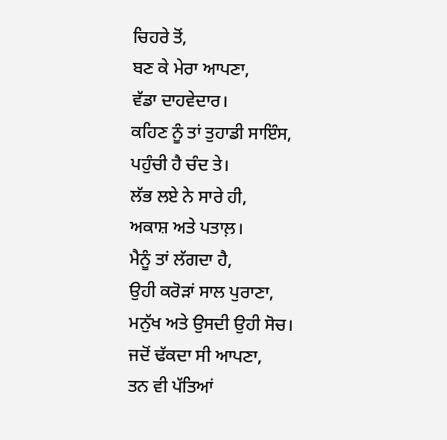ਚਿਹਰੇ ਤੋਂ,
ਬਣ ਕੇ ਮੇਰਾ ਆਪਣਾ,
ਵੱਡਾ ਦਾਹਵੇਦਾਰ।
ਕਹਿਣ ਨੂੰ ਤਾਂ ਤੁਹਾਡੀ ਸਾਇੰਸ,
ਪਹੁੰਚੀ ਹੈ ਚੰਦ ਤੇ।
ਲੱਭ ਲਏ ਨੇ ਸਾਰੇ ਹੀ,
ਅਕਾਸ਼ ਅਤੇ ਪਤਾਲ਼।
ਮੈਨੂੰ ਤਾਂ ਲੱਗਦਾ ਹੈ,
ਉਹੀ ਕਰੋੜਾਂ ਸਾਲ ਪੁਰਾਣਾ,
ਮਨੁੱਖ ਅਤੇ ਉਸਦੀ ਉਹੀ ਸੋਚ।
ਜਦੋਂ ਢੱਕਦਾ ਸੀ ਆਪਣਾ,
ਤਨ ਵੀ ਪੱਤਿਆਂ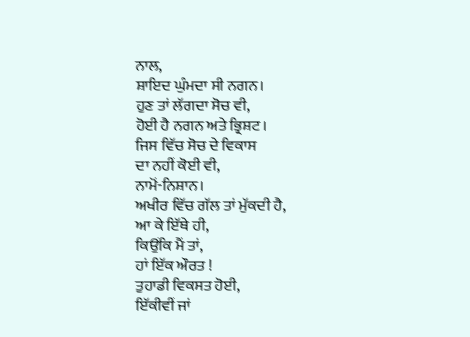ਨਾਲ,
ਸ਼ਾਇਦ ਘੁੰਮਦਾ ਸੀ ਨਗਨ।
ਹੁਣ ਤਾਂ ਲੱਗਦਾ ਸੋਚ ਵੀ,
ਹੋਈ ਹੈ ਨਗਨ ਅਤੇ ਭ੍ਰਿਸ਼ਟ।
ਜਿਸ ਵਿੱਚ ਸੋਚ ਦੇ ਵਿਕਾਸ
ਦਾ ਨਹੀਂ ਕੋਈ ਵੀ,
ਨਾਮੋਂ-ਨਿਸ਼ਾਨ।
ਅਖੀਰ ਵਿੱਚ ਗੱਲ ਤਾਂ ਮੁੱਕਦੀ ਹੈ,
ਆ ਕੇ ਇੱਥੇ ਹੀ,
ਕਿਉਂਕਿ ਮੈਂ ਤਾਂ,
ਹਾਂ ਇੱਕ ਔਰਤ !
ਤੁਹਾਡੀ ਵਿਕਸਤ ਹੋਈ,
ਇੱਕੀਵੀਂ ਜਾਂ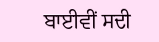ਬਾਈਵੀਂ ਸਦੀ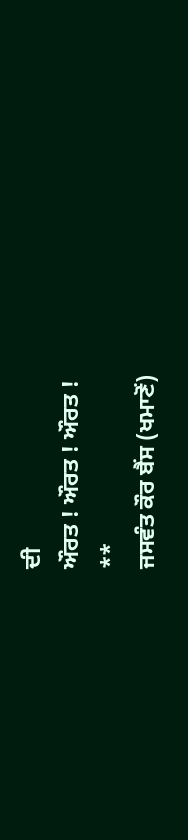ਦੀ
ਔਰਤ ! ਔਰਤ ! ਔਰਤ !
**
ਜਸਵੰਤ ਕੌਰ ਬੈਂਸ (ਖਮਾਣੋਂ)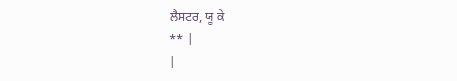ਲੈਸਟਰ, ਯੂ ਕੇ
** |
|